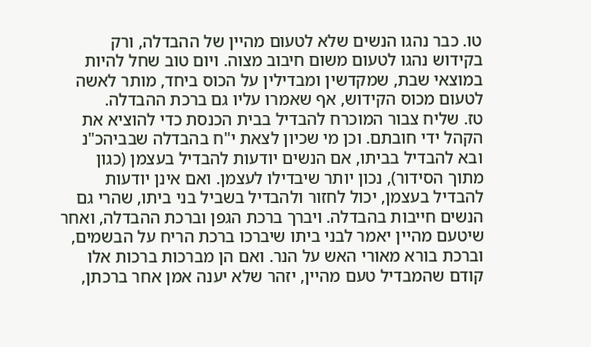טו. כבר נהגו הנשים שלא לטעום מהיין של ההבדלה, ורק בקידוש נהגו לטעום משום חיבוב מצוה. ויום טוב שחל להיות במוצאי שבת, שמקדשין ומבדילין על הכוס ביחד, מותר לאשה לטעום מכוס הקידוש, אף שאמרו עליו גם ברכת ההבדלה.
טז. שליח צבור המוכרח להבדיל בבית הכנסת כדי להוציא את הקהל ידי חובתם. וכן מי שכיון לצאת י"ח בהבדלה שבביהכ"נ ובא להבדיל בביתו, אם הנשים יודעות להבדיל בעצמן (כגון מתוך הסידור), נכון יותר שיבדילו לעצמן. ואם אינן יודעות להבדיל בעצמן, יכול לחזור ולהבדיל בשביל בני ביתו, שהרי גם הנשים חייבות בהבדלה. ויברך ברכת הגפן וברכת ההבדלה, ואחר שיטעם מהיין יאמר לבני ביתו שיברכו ברכת הריח על הבשמים, וברכת בורא מאורי האש על הנר. ואם הן מברכות ברכות אלו קודם שהמבדיל טעם מהיין, יזהר שלא יענה אמן אחר ברכתן,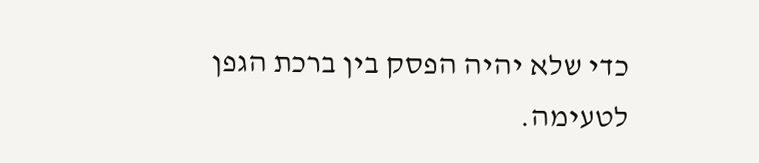כדי שלא יהיה הפסק בין ברכת הגפן לטעימה.